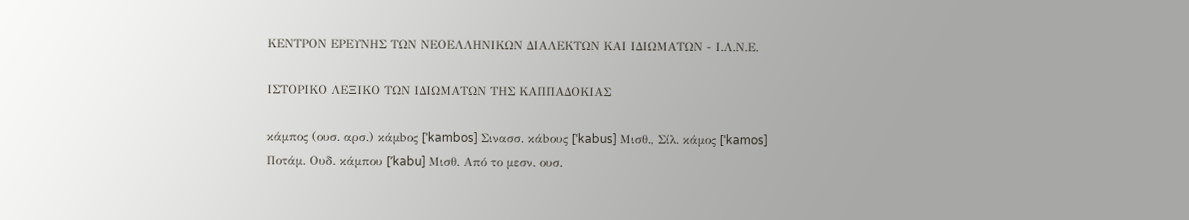ΚΕΝΤΡΟΝ ΕΡΕΥΝΗΣ ΤΩΝ ΝΕΟΕΛΛΗΝΙΚΩΝ ΔΙΑΛΕΚΤΩΝ ΚΑΙ ΙΔΙΩΜΑΤΩΝ - Ι.Λ.Ν.Ε.

ΙΣΤΟΡΙΚΟ ΛΕΞΙΚΟ TΩΝ ΙΔΙΩΜΑΤΩΝ ΤΗΣ ΚΑΠΠΑΔΟΚΙΑΣ

κάμπος (ουσ. αρσ.) κάμbος [ˈkambos] Σινασσ. κάbους [ˈkabus] Μισθ., Σίλ. κάμος [ˈkamos] Ποτάμ. Ουδ. κάμπου [ʹkabu] Μισθ. Από το μεσν. ουσ.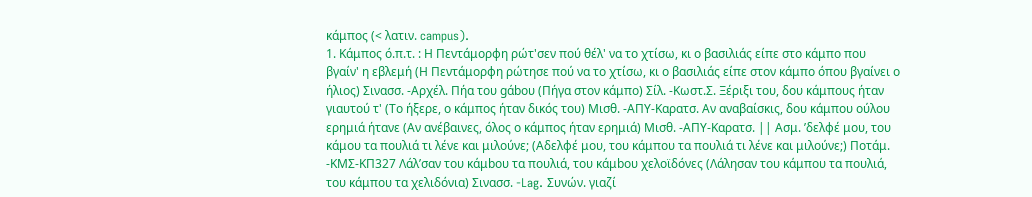κάμπος (< λατιν. campus).
1. Κάμπος ό.π.τ. : Η Πεντάμορφη ρώτ'σεν πού θέλ' να το χτίσω, κι ο βασιλιάς είπε στο κάμπο που βγαίν' η εβλεμή (Η Πεντάμορφη ρώτησε πού να το χτίσω, κι ο βασιλιάς είπε στον κάμπο όπου βγαίνει ο ήλιος) Σινασσ. -Αρχέλ. Πήα του gάbου (Πήγα στον κάμπο) Σίλ. -Κωστ.Σ. Ξέριξι του, δου κάμπους ήταν γιαυτού τ' (Το ήξερε, ο κάμπος ήταν δικός του) Μισθ. -ΑΠΥ-Καρατσ. Αν αναβαίσκις, δου κάμπου ούλου ερημιά ήτανε (Αν ανέβαινες, όλος ο κάμπος ήταν ερημιά) Μισθ. -ΑΠΥ-Καρατσ. || Ασμ. ’δελφέ μου, του κάμου τα πουλιά τι λένε και μιλούνε; (Αδελφέ μου, του κάμπου τα πουλιά τι λένε και μιλούνε;) Ποτάμ. -ΚΜΣ-ΚΠ327 Λάλ’σαν του κάμbου τα πουλιά, του κάμbου χελοϊδόνες (Λάλησαν του κάμπου τα πουλιά, του κάμπου τα χελιδόνια) Σινασσ. -Lag. Συνών. γιαζί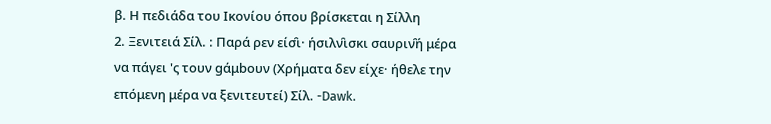β. Η πεδιάδα του Ικονίου όπου βρίσκεται η Σίλλη
2. Ξενιτειά Σίλ. : Παρά ρεν είσ̑ι· ήσιλν̑ισκι σαυριν̑ή μέρα να πάγει 'ς τουν gάμbουν (Χρήματα δεν είχε· ήθελε την επόμενη μέρα να ξενιτευτεί) Σίλ. -Dawk.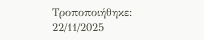Τροποποιήθηκε: 22/11/2025